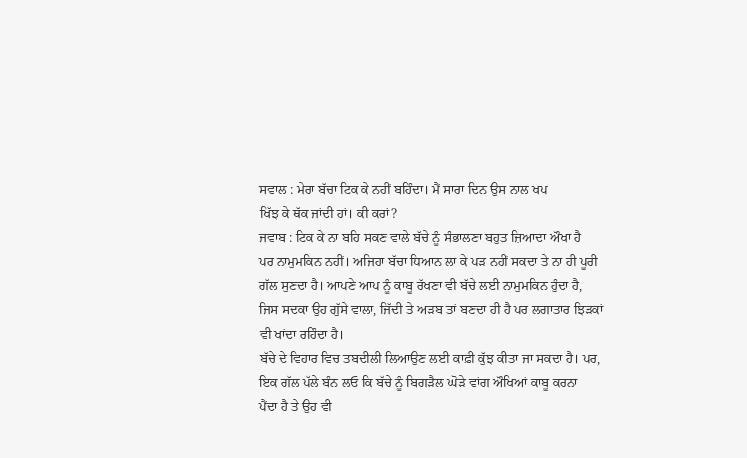ਸਵਾਲ : ਮੇਰਾ ਬੱਚਾ ਟਿਕ ਕੇ ਨਹੀਂ ਬਹਿੰਦਾ। ਮੈਂ ਸਾਰਾ ਦਿਨ ਉਸ ਨਾਲ ਖਪ
ਖਿੱਝ ਕੇ ਥੱਕ ਜਾਂਦੀ ਹਾਂ। ਕੀ ਕਰਾਂ?
ਜਵਾਬ : ਟਿਕ ਕੇ ਨਾ ਬਹਿ ਸਕਣ ਵਾਲੇ ਬੱਚੇ ਨੂੰ ਸੰਭਾਲਣਾ ਬਹੁਤ ਜ਼ਿਆਦਾ ਔਖਾ ਹੈ
ਪਰ ਨਾਮੁਮਕਿਨ ਨਹੀਂ। ਅਜਿਹਾ ਬੱਚਾ ਧਿਆਨ ਲਾ ਕੇ ਪੜ ਨਹੀਂ ਸਕਦਾ ਤੇ ਨਾ ਹੀ ਪੂਰੀ
ਗੱਲ ਸੁਣਦਾ ਹੈ। ਆਪਣੇ ਆਪ ਨੂੰ ਕਾਬੂ ਰੱਖਣਾ ਵੀ ਬੱਚੇ ਲਈ ਨਾਮੁਮਕਿਨ ਹੁੰਦਾ ਹੈ,
ਜਿਸ ਸਦਕਾ ਉਹ ਗੁੱਸੇ ਵਾਲਾ, ਜਿੱਦੀ ਤੇ ਅੜਬ ਤਾਂ ਬਣਦਾ ਹੀ ਹੈ ਪਰ ਲਗਾਤਾਰ ਝਿੜਕਾਂ
ਵੀ ਖਾਂਦਾ ਰਹਿੰਦਾ ਹੈ।
ਬੱਚੇ ਦੇ ਵਿਹਾਰ ਵਿਚ ਤਬਦੀਲੀ ਲਿਆਉਣ ਲਈ ਕਾਫ਼ੀ ਕੁੱਝ ਕੀਤਾ ਜਾ ਸਕਦਾ ਹੈ। ਪਰ,
ਇਕ ਗੱਲ ਪੱਲੇ ਬੰਨ ਲਓ ਕਿ ਬੱਚੇ ਨੂੰ ਬਿਗੜੈਲ ਘੋੜੇ ਵਾਂਗ ਔਖਿਆਂ ਕਾਬੂ ਕਰਨਾ
ਪੈਂਦਾ ਹੈ ਤੇ ਉਹ ਵੀ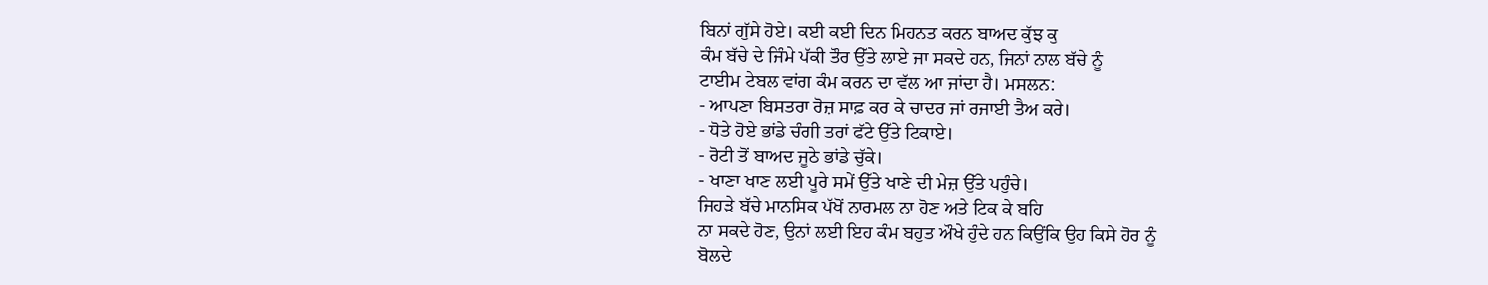ਬਿਨਾਂ ਗੁੱਸੇ ਹੋਏ। ਕਈ ਕਈ ਦਿਨ ਮਿਹਨਤ ਕਰਨ ਬਾਅਦ ਕੁੱਝ ਕੁ
ਕੰਮ ਬੱਚੇ ਦੇ ਜਿੰਮੇ ਪੱਕੀ ਤੌਰ ਉੱਤੇ ਲਾਏ ਜਾ ਸਕਦੇ ਹਨ, ਜਿਨਾਂ ਨਾਲ ਬੱਚੇ ਨੂੰ
ਟਾਈਮ ਟੇਬਲ ਵਾਂਗ ਕੰਮ ਕਰਨ ਦਾ ਵੱਲ ਆ ਜਾਂਦਾ ਹੈ। ਮਸਲਨ:
- ਆਪਣਾ ਬਿਸਤਰਾ ਰੋਜ਼ ਸਾਫ਼ ਕਰ ਕੇ ਚਾਦਰ ਜਾਂ ਰਜਾਈ ਤੈਅ ਕਰੇ।
- ਧੋਤੇ ਹੋਏ ਭਾਂਡੇ ਚੰਗੀ ਤਰਾਂ ਫੱਟੇ ਉੱਤੇ ਟਿਕਾਏ।
- ਰੋਟੀ ਤੋਂ ਬਾਅਦ ਜੂਠੇ ਭਾਂਡੇ ਚੁੱਕੇ।
- ਖਾਣਾ ਖਾਣ ਲਈ ਪੂਰੇ ਸਮੇਂ ਉੱਤੇ ਖਾਣੇ ਦੀ ਮੇਜ਼ ਉੱਤੇ ਪਹੁੰਚੇ।
ਜਿਹੜੇ ਬੱਚੇ ਮਾਨਸਿਕ ਪੱਖੋਂ ਨਾਰਮਲ ਨਾ ਹੋਣ ਅਤੇ ਟਿਕ ਕੇ ਬਹਿ
ਨਾ ਸਕਦੇ ਹੋਣ, ਉਨਾਂ ਲਈ ਇਹ ਕੰਮ ਬਹੁਤ ਔਖੇ ਹੁੰਦੇ ਹਨ ਕਿਉਂਕਿ ਉਹ ਕਿਸੇ ਹੋਰ ਨੂੰ
ਬੋਲਦੇ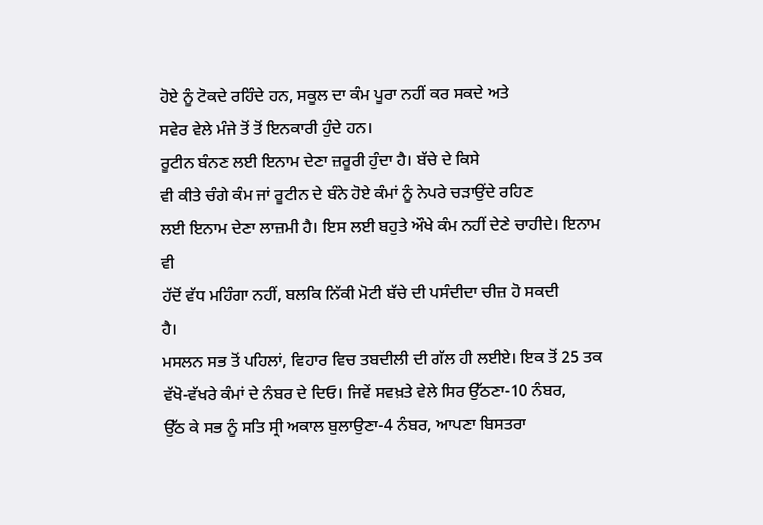ਹੋਏ ਨੂੰ ਟੋਕਦੇ ਰਹਿੰਦੇ ਹਨ, ਸਕੂਲ ਦਾ ਕੰਮ ਪੂਰਾ ਨਹੀਂ ਕਰ ਸਕਦੇ ਅਤੇ
ਸਵੇਰ ਵੇਲੇ ਮੰਜੇ ਤੋਂ ਤੋਂ ਇਨਕਾਰੀ ਹੁੰਦੇ ਹਨ।
ਰੂਟੀਨ ਬੰਨਣ ਲਈ ਇਨਾਮ ਦੇਣਾ ਜ਼ਰੂਰੀ ਹੁੰਦਾ ਹੈ। ਬੱਚੇ ਦੇ ਕਿਸੇ
ਵੀ ਕੀਤੇ ਚੰਗੇ ਕੰਮ ਜਾਂ ਰੂਟੀਨ ਦੇ ਬੰਨੇ ਹੋਏ ਕੰਮਾਂ ਨੂੰ ਨੇਪਰੇ ਚੜਾਉਂਦੇ ਰਹਿਣ
ਲਈ ਇਨਾਮ ਦੇਣਾ ਲਾਜ਼ਮੀ ਹੈ। ਇਸ ਲਈ ਬਹੁਤੇ ਔਖੇ ਕੰਮ ਨਹੀਂ ਦੇਣੇ ਚਾਹੀਦੇ। ਇਨਾਮ ਵੀ
ਹੱਦੋਂ ਵੱਧ ਮਹਿੰਗਾ ਨਹੀਂ, ਬਲਕਿ ਨਿੱਕੀ ਮੋਟੀ ਬੱਚੇ ਦੀ ਪਸੰਦੀਦਾ ਚੀਜ਼ ਹੋ ਸਕਦੀ
ਹੈ।
ਮਸਲਨ ਸਭ ਤੋਂ ਪਹਿਲਾਂ, ਵਿਹਾਰ ਵਿਚ ਤਬਦੀਲੀ ਦੀ ਗੱਲ ਹੀ ਲਈਏ। ਇਕ ਤੋਂ 25 ਤਕ
ਵੱਖੋ-ਵੱਖਰੇ ਕੰਮਾਂ ਦੇ ਨੰਬਰ ਦੇ ਦਿਓ। ਜਿਵੇਂ ਸਵਖ਼ਤੇ ਵੇਲੇ ਸਿਰ ਉੱਠਣਾ-10 ਨੰਬਰ,
ਉੱਠ ਕੇ ਸਭ ਨੂੰ ਸਤਿ ਸ੍ਰੀ ਅਕਾਲ ਬੁਲਾਉਣਾ-4 ਨੰਬਰ, ਆਪਣਾ ਬਿਸਤਰਾ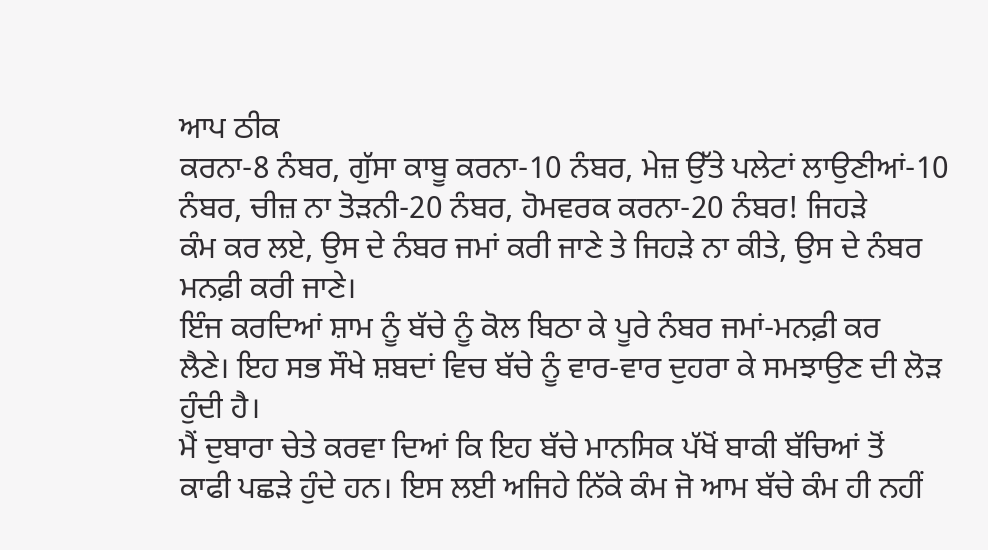ਆਪ ਠੀਕ
ਕਰਨਾ-8 ਨੰਬਰ, ਗੁੱਸਾ ਕਾਬੂ ਕਰਨਾ-10 ਨੰਬਰ, ਮੇਜ਼ ਉੱਤੇ ਪਲੇਟਾਂ ਲਾਉਣੀਆਂ-10
ਨੰਬਰ, ਚੀਜ਼ ਨਾ ਤੋੜਨੀ-20 ਨੰਬਰ, ਹੋਮਵਰਕ ਕਰਨਾ-20 ਨੰਬਰ! ਜਿਹੜੇ
ਕੰਮ ਕਰ ਲਏ, ਉਸ ਦੇ ਨੰਬਰ ਜਮਾਂ ਕਰੀ ਜਾਣੇ ਤੇ ਜਿਹੜੇ ਨਾ ਕੀਤੇ, ਉਸ ਦੇ ਨੰਬਰ
ਮਨਫ਼ੀ ਕਰੀ ਜਾਣੇ।
ਇੰਜ ਕਰਦਿਆਂ ਸ਼ਾਮ ਨੂੰ ਬੱਚੇ ਨੂੰ ਕੋਲ ਬਿਠਾ ਕੇ ਪੂਰੇ ਨੰਬਰ ਜਮਾਂ-ਮਨਫ਼ੀ ਕਰ
ਲੈਣੇ। ਇਹ ਸਭ ਸੌਖੇ ਸ਼ਬਦਾਂ ਵਿਚ ਬੱਚੇ ਨੂੰ ਵਾਰ-ਵਾਰ ਦੁਹਰਾ ਕੇ ਸਮਝਾਉਣ ਦੀ ਲੋੜ
ਹੁੰਦੀ ਹੈ।
ਮੈਂ ਦੁਬਾਰਾ ਚੇਤੇ ਕਰਵਾ ਦਿਆਂ ਕਿ ਇਹ ਬੱਚੇ ਮਾਨਸਿਕ ਪੱਖੋਂ ਬਾਕੀ ਬੱਚਿਆਂ ਤੋਂ
ਕਾਫੀ ਪਛੜੇ ਹੁੰਦੇ ਹਨ। ਇਸ ਲਈ ਅਜਿਹੇ ਨਿੱਕੇ ਕੰਮ ਜੋ ਆਮ ਬੱਚੇ ਕੰਮ ਹੀ ਨਹੀਂ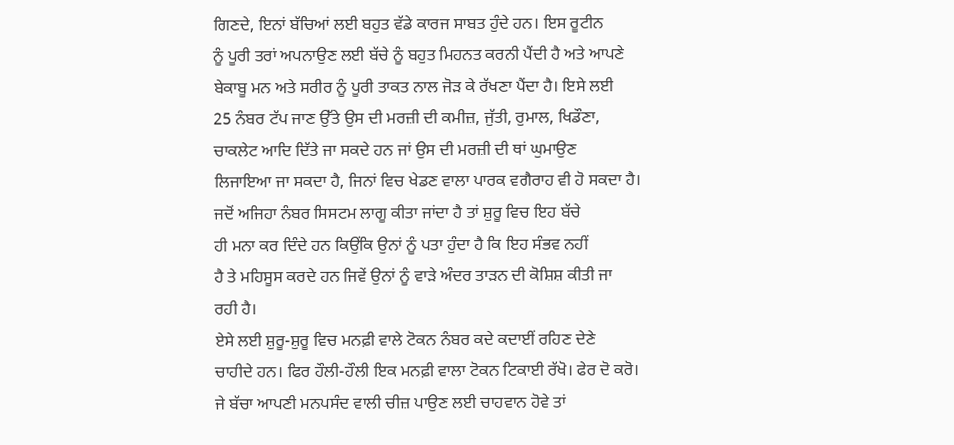ਗਿਣਦੇ, ਇਨਾਂ ਬੱਚਿਆਂ ਲਈ ਬਹੁਤ ਵੱਡੇ ਕਾਰਜ ਸਾਬਤ ਹੁੰਦੇ ਹਨ। ਇਸ ਰੂਟੀਨ
ਨੂੰ ਪੂਰੀ ਤਰਾਂ ਅਪਨਾਉਣ ਲਈ ਬੱਚੇ ਨੂੰ ਬਹੁਤ ਮਿਹਨਤ ਕਰਨੀ ਪੈਂਦੀ ਹੈ ਅਤੇ ਆਪਣੇ
ਬੇਕਾਬੂ ਮਨ ਅਤੇ ਸਰੀਰ ਨੂੰ ਪੂਰੀ ਤਾਕਤ ਨਾਲ ਜੋੜ ਕੇ ਰੱਖਣਾ ਪੈਂਦਾ ਹੈ। ਇਸੇ ਲਈ
25 ਨੰਬਰ ਟੱਪ ਜਾਣ ਉੱਤੇ ਉਸ ਦੀ ਮਰਜ਼ੀ ਦੀ ਕਮੀਜ਼, ਜੁੱਤੀ, ਰੁਮਾਲ, ਖਿਡੌਣਾ,
ਚਾਕਲੇਟ ਆਦਿ ਦਿੱਤੇ ਜਾ ਸਕਦੇ ਹਨ ਜਾਂ ਉਸ ਦੀ ਮਰਜ਼ੀ ਦੀ ਥਾਂ ਘੁਮਾਉਣ
ਲਿਜਾਇਆ ਜਾ ਸਕਦਾ ਹੈ, ਜਿਨਾਂ ਵਿਚ ਖੇਡਣ ਵਾਲਾ ਪਾਰਕ ਵਗੈਰਾਹ ਵੀ ਹੋ ਸਕਦਾ ਹੈ।
ਜਦੋਂ ਅਜਿਹਾ ਨੰਬਰ ਸਿਸਟਮ ਲਾਗੂ ਕੀਤਾ ਜਾਂਦਾ ਹੈ ਤਾਂ ਸ਼ੁਰੂ ਵਿਚ ਇਹ ਬੱਚੇ
ਹੀ ਮਨਾ ਕਰ ਦਿੰਦੇ ਹਨ ਕਿਉਂਕਿ ਉਨਾਂ ਨੂੰ ਪਤਾ ਹੁੰਦਾ ਹੈ ਕਿ ਇਹ ਸੰਭਵ ਨਹੀਂ
ਹੈ ਤੇ ਮਹਿਸੂਸ ਕਰਦੇ ਹਨ ਜਿਵੇਂ ਉਨਾਂ ਨੂੰ ਵਾੜੇ ਅੰਦਰ ਤਾੜਨ ਦੀ ਕੋਸ਼ਿਸ਼ ਕੀਤੀ ਜਾ
ਰਹੀ ਹੈ।
ਏਸੇ ਲਈ ਸ਼ੁਰੂ-ਸ਼ੁਰੂ ਵਿਚ ਮਨਫ਼ੀ ਵਾਲੇ ਟੋਕਨ ਨੰਬਰ ਕਦੇ ਕਦਾਈਂ ਰਹਿਣ ਦੇਣੇ
ਚਾਹੀਦੇ ਹਨ। ਫਿਰ ਹੌਲੀ-ਹੌਲੀ ਇਕ ਮਨਫ਼ੀ ਵਾਲਾ ਟੋਕਨ ਟਿਕਾਈ ਰੱਖੋ। ਫੇਰ ਦੋ ਕਰੋ।
ਜੇ ਬੱਚਾ ਆਪਣੀ ਮਨਪਸੰਦ ਵਾਲੀ ਚੀਜ਼ ਪਾਉਣ ਲਈ ਚਾਹਵਾਨ ਹੋਵੇ ਤਾਂ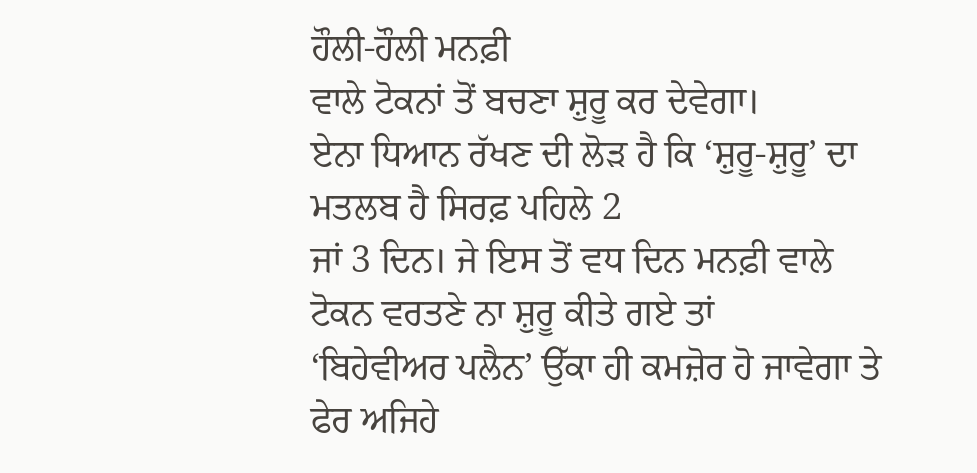ਹੌਲੀ-ਹੌਲੀ ਮਨਫ਼ੀ
ਵਾਲੇ ਟੋਕਨਾਂ ਤੋਂ ਬਚਣਾ ਸ਼ੁਰੂ ਕਰ ਦੇਵੇਗਾ।
ਏਨਾ ਧਿਆਨ ਰੱਖਣ ਦੀ ਲੋੜ ਹੈ ਕਿ ‘ਸ਼ੁਰੂ-ਸ਼ੁਰੂ’ ਦਾ ਮਤਲਬ ਹੈ ਸਿਰਫ਼ ਪਹਿਲੇ 2
ਜਾਂ 3 ਦਿਨ। ਜੇ ਇਸ ਤੋਂ ਵਧ ਦਿਨ ਮਨਫ਼ੀ ਵਾਲੇ ਟੋਕਨ ਵਰਤਣੇ ਨਾ ਸ਼ੁਰੂ ਕੀਤੇ ਗਏ ਤਾਂ
‘ਬਿਹੇਵੀਅਰ ਪਲੈਨ’ ਉੱਕਾ ਹੀ ਕਮਜ਼ੋਰ ਹੋ ਜਾਵੇਗਾ ਤੇ ਫੇਰ ਅਜਿਹੇ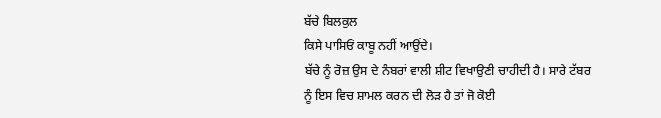ਬੱਚੇ ਬਿਲਕੁਲ
ਕਿਸੇ ਪਾਸਿਓਂ ਕਾਬੂ ਨਹੀਂ ਆਉਂਦੇ।
ਬੱਚੇ ਨੂੰ ਰੋਜ਼ ਉਸ ਦੇ ਨੰਬਰਾਂ ਵਾਲੀ ਸ਼ੀਟ ਵਿਖਾਉਣੀ ਚਾਹੀਦੀ ਹੈ। ਸਾਰੇ ਟੱਬਰ
ਨੂੰ ਇਸ ਵਿਚ ਸ਼ਾਮਲ ਕਰਨ ਦੀ ਲੋੜ ਹੈ ਤਾਂ ਜੋ ਕੋਈ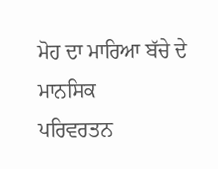ਮੋਹ ਦਾ ਮਾਰਿਆ ਬੱਚੇ ਦੇ ਮਾਨਸਿਕ
ਪਰਿਵਰਤਨ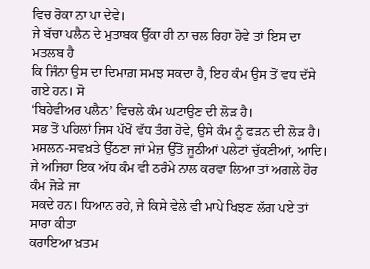ਵਿਚ ਰੋਕਾ ਨਾ ਪਾ ਦੇਵੇ।
ਜੇ ਬੱਚਾ ਪਲੈਨ ਦੇ ਮੁਤਾਬਕ ਉੱਕਾ ਹੀ ਨਾ ਚਲ ਰਿਹਾ ਹੋਵੇ ਤਾਂ ਇਸ ਦਾ ਮਤਲਬ ਹੈ
ਕਿ ਜਿੰਨਾ ਉਸ ਦਾ ਦਿਮਾਗ਼ ਸਮਝ ਸਕਦਾ ਹੈ, ਇਹ ਕੰਮ ਉਸ ਤੋਂ ਵਧ ਦੱਸੇ ਗਏ ਹਨ। ਸੋ
‘ਬਿਹੇਵੀਅਰ ਪਲੈਨ’ ਵਿਚਲੇ ਕੰਮ ਘਟਾਉਣ ਦੀ ਲੋੜ ਹੈ।
ਸਭ ਤੋਂ ਪਹਿਲਾਂ ਜਿਸ ਪੱਖੋਂ ਵੱਧ ਤੰਗ ਹੋਵੇ, ਉਸੇ ਕੰਮ ਨੂੰ ਫੜਨ ਦੀ ਲੋੜ ਹੈ।
ਮਸਲਨ-ਸਵਖ਼ਤੇ ਉੱਠਣਾ ਜਾਂ ਮੇਜ਼ ਉੱਤੋਂ ਜੂਠੀਆਂ ਪਲੇਟਾਂ ਚੁੱਕਣੀਆਂ, ਆਦਿ।
ਜੇ ਅਜਿਹਾ ਇਕ ਅੱਧ ਕੰਮ ਵੀ ਠਰੰਮੇ ਨਾਲ ਕਰਵਾ ਲਿਆ ਤਾਂ ਅਗਲੇ ਹੋਰ ਕੰਮ ਜੋੜੇ ਜਾ
ਸਕਦੇ ਹਨ। ਧਿਆਨ ਰਹੇ, ਜੇ ਕਿਸੇ ਵੇਲੇ ਵੀ ਮਾਪੇ ਖਿਝਣ ਲੱਗ ਪਏ ਤਾਂ ਸਾਰਾ ਕੀਤਾ
ਕਰਾਇਆ ਖ਼ਤਮ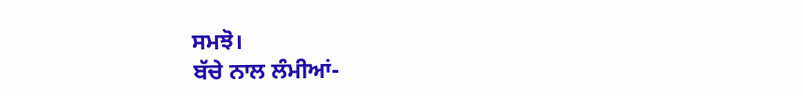ਸਮਝੋ।
ਬੱਚੇ ਨਾਲ ਲੰਮੀਆਂ-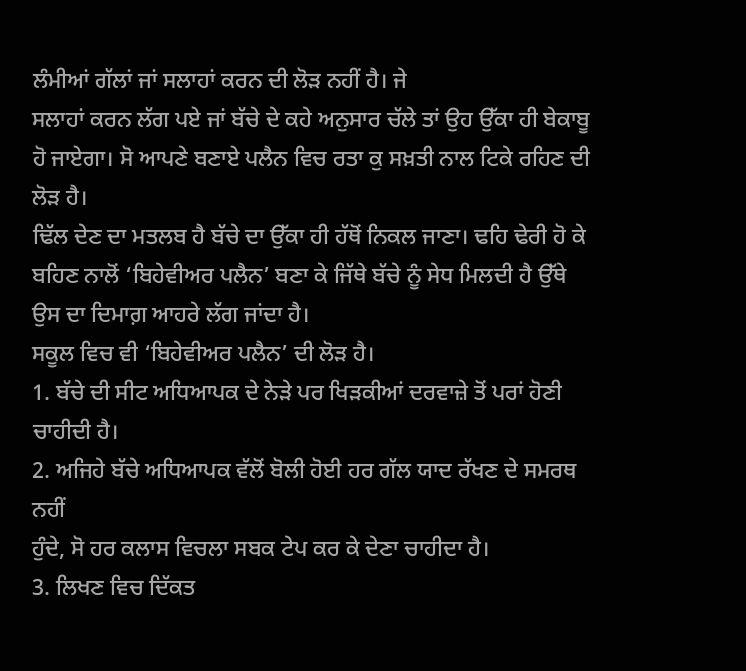ਲੰਮੀਆਂ ਗੱਲਾਂ ਜਾਂ ਸਲਾਹਾਂ ਕਰਨ ਦੀ ਲੋੜ ਨਹੀਂ ਹੈ। ਜੇ
ਸਲਾਹਾਂ ਕਰਨ ਲੱਗ ਪਏ ਜਾਂ ਬੱਚੇ ਦੇ ਕਹੇ ਅਨੁਸਾਰ ਚੱਲੇ ਤਾਂ ਉਹ ਉੱਕਾ ਹੀ ਬੇਕਾਬੂ
ਹੋ ਜਾਏਗਾ। ਸੋ ਆਪਣੇ ਬਣਾਏ ਪਲੈਨ ਵਿਚ ਰਤਾ ਕੁ ਸਖ਼ਤੀ ਨਾਲ ਟਿਕੇ ਰਹਿਣ ਦੀ ਲੋੜ ਹੈ।
ਢਿੱਲ ਦੇਣ ਦਾ ਮਤਲਬ ਹੈ ਬੱਚੇ ਦਾ ਉੱਕਾ ਹੀ ਹੱਥੋਂ ਨਿਕਲ ਜਾਣਾ। ਢਹਿ ਢੇਰੀ ਹੋ ਕੇ
ਬਹਿਣ ਨਾਲੋਂ ‘ਬਿਹੇਵੀਅਰ ਪਲੈਨ’ ਬਣਾ ਕੇ ਜਿੱਥੇ ਬੱਚੇ ਨੂੰ ਸੇਧ ਮਿਲਦੀ ਹੈ ਉੱਥੇ
ਉਸ ਦਾ ਦਿਮਾਗ਼ ਆਹਰੇ ਲੱਗ ਜਾਂਦਾ ਹੈ।
ਸਕੂਲ ਵਿਚ ਵੀ ‘ਬਿਹੇਵੀਅਰ ਪਲੈਨ’ ਦੀ ਲੋੜ ਹੈ।
1. ਬੱਚੇ ਦੀ ਸੀਟ ਅਧਿਆਪਕ ਦੇ ਨੇੜੇ ਪਰ ਖਿੜਕੀਆਂ ਦਰਵਾਜ਼ੇ ਤੋਂ ਪਰਾਂ ਹੋਣੀ
ਚਾਹੀਦੀ ਹੈ।
2. ਅਜਿਹੇ ਬੱਚੇ ਅਧਿਆਪਕ ਵੱਲੋਂ ਬੋਲੀ ਹੋਈ ਹਰ ਗੱਲ ਯਾਦ ਰੱਖਣ ਦੇ ਸਮਰਥ ਨਹੀਂ
ਹੁੰਦੇ, ਸੋ ਹਰ ਕਲਾਸ ਵਿਚਲਾ ਸਬਕ ਟੇਪ ਕਰ ਕੇ ਦੇਣਾ ਚਾਹੀਦਾ ਹੈ।
3. ਲਿਖਣ ਵਿਚ ਦਿੱਕਤ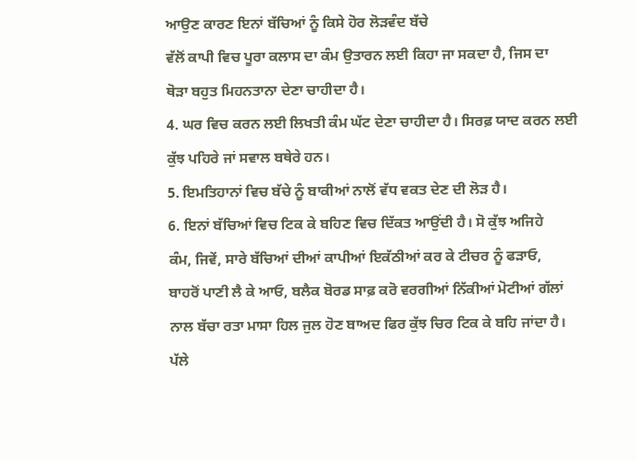ਆਉਣ ਕਾਰਣ ਇਨਾਂ ਬੱਚਿਆਂ ਨੂੰ ਕਿਸੇ ਹੋਰ ਲੋੜਵੰਦ ਬੱਚੇ
ਵੱਲੋਂ ਕਾਪੀ ਵਿਚ ਪੂਰਾ ਕਲਾਸ ਦਾ ਕੰਮ ਉਤਾਰਨ ਲਈ ਕਿਹਾ ਜਾ ਸਕਦਾ ਹੈ, ਜਿਸ ਦਾ
ਥੋੜਾ ਬਹੁਤ ਮਿਹਨਤਾਨਾ ਦੇਣਾ ਚਾਹੀਦਾ ਹੈ।
4. ਘਰ ਵਿਚ ਕਰਨ ਲਈ ਲਿਖਤੀ ਕੰਮ ਘੱਟ ਦੇਣਾ ਚਾਹੀਦਾ ਹੈ। ਸਿਰਫ਼ ਯਾਦ ਕਰਨ ਲਈ
ਕੁੱਝ ਪਹਿਰੇ ਜਾਂ ਸਵਾਲ ਬਥੇਰੇ ਹਨ।
5. ਇਮਤਿਹਾਨਾਂ ਵਿਚ ਬੱਚੇ ਨੂੰ ਬਾਕੀਆਂ ਨਾਲੋਂ ਵੱਧ ਵਕਤ ਦੇਣ ਦੀ ਲੋੜ ਹੈ।
6. ਇਨਾਂ ਬੱਚਿਆਂ ਵਿਚ ਟਿਕ ਕੇ ਬਹਿਣ ਵਿਚ ਦਿੱਕਤ ਆਉਂਦੀ ਹੈ। ਸੋ ਕੁੱਝ ਅਜਿਹੇ
ਕੰਮ, ਜਿਵੇਂ, ਸਾਰੇ ਬੱਚਿਆਂ ਦੀਆਂ ਕਾਪੀਆਂ ਇਕੱਠੀਆਂ ਕਰ ਕੇ ਟੀਚਰ ਨੂੰ ਫੜਾਓ,
ਬਾਹਰੋਂ ਪਾਣੀ ਲੈ ਕੇ ਆਓ, ਬਲੈਕ ਬੋਰਡ ਸਾਫ਼ ਕਰੋ ਵਰਗੀਆਂ ਨਿੱਕੀਆਂ ਮੋਟੀਆਂ ਗੱਲਾਂ
ਨਾਲ ਬੱਚਾ ਰਤਾ ਮਾਸਾ ਹਿਲ ਜੁਲ ਹੋਣ ਬਾਅਦ ਫਿਰ ਕੁੱਝ ਚਿਰ ਟਿਕ ਕੇ ਬਹਿ ਜਾਂਦਾ ਹੈ।
ਪੱਲੇ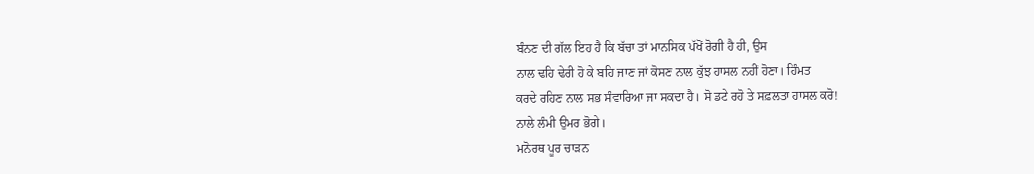ਬੰਨਣ ਦੀ ਗੱਲ ਇਹ ਹੈ ਕਿ ਬੱਚਾ ਤਾਂ ਮਾਨਸਿਕ ਪੱਖੋਂ ਰੋਗੀ ਹੈ ਹੀ, ਉਸ
ਨਾਲ ਢਹਿ ਢੇਰੀ ਹੋ ਕੇ ਬਹਿ ਜਾਣ ਜਾਂ ਕੋਸਣ ਨਾਲ ਕੁੱਝ ਹਾਸਲ ਨਹੀਂ ਹੋਣਾ। ਹਿੰਮਤ
ਕਰਦੇ ਰਹਿਣ ਨਾਲ ਸਭ ਸੰਵਾਰਿਆ ਜਾ ਸਕਦਾ ਹੈ। ਸੋ ਡਟੇ ਰਹੋ ਤੇ ਸਫ਼ਲਤਾ ਹਾਸਲ ਕਰੋ!
ਨਾਲੇ ਲੰਮੀ ਉਮਰ ਭੋਗੇ।
ਮਨੋਰਥ ਪੂਰ ਚਾੜਨ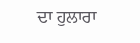ਦਾ ਹੁਲਾਰਾ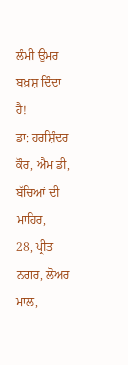ਲੰਮੀ ਉਮਰ ਬਖ਼ਸ਼ ਦਿੰਦਾ ਹੈ!
ਡਾ: ਹਰਸ਼ਿੰਦਰ ਕੌਰ, ਐਮ ਡੀ,
ਬੱਚਿਆਂ ਦੀ ਮਾਹਿਰ,
28, ਪ੍ਰੀਤ ਨਗਰ, ਲੋਅਰ ਮਾਲ,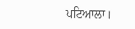ਪਟਿਆਲਾ।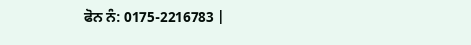ਫੋਨ ਨੰ: 0175-2216783 |